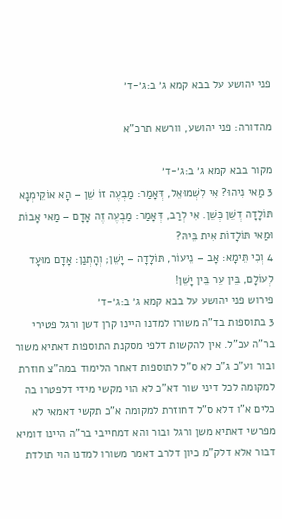פני יהושע על בבא קמא ג׳ ב:ג׳-ד׳

מהדורה: פני יהושע, וורשא תרכ"א

מקור בבא קמא ג׳ ב:ג׳-ד׳
3 מַאי נִיהוּ? אִי לִשְׁמוּאֵל, דְּאָמַר: מַבְעֶה זוֹ שֵׁן – הָא אוֹקֵימְנָא תּוֹלָדָה דְשֵׁן כְּשֵׁן. אִי לְרַב, דְּאָמַר: מַבְעֶה זֶה אָדָם – מַאי אָבוֹת וּמַאי תּוֹלָדוֹת אִית בֵּיהּ?
4 וְכִי תֵּימָא: אָב – נֵיעוֹר, תּוֹלָדָה – יָשֵׁן; וְהָתְנַן: אָדָם מוּעָד לְעוֹלָם, בֵּין עֵר בֵּין יָשֵׁן!
פירוש פני יהושע על בבא קמא ג׳ ב:ג׳-ד׳
3 בתוספות בד"ה משורו למדנו היינו קרן דשן ורגל פטירי בר"ה עכ"ל. אין להקשות דלפי מסקנת התוספות דאתיא משור ובור וע"כ ג"כ לא ס"ל לתוספות דאחר הלימוד במה"צ חוזרת למקומה לכל דיני שור דא"כ לא הוי מקשי מידי דלפטרו בה כלים א"ו דלא ס"ל דחוזרת למקומה א"כ תקשי דאמאי לא מפרשי דאתיא משן ורגל ובור והא דמחייבי בר"ה היינו דומיא דבור אלא דלק"מ כיון דלרב דאמר משורו למדנו הוי תולדת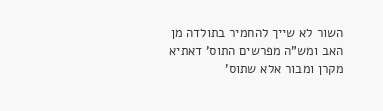השור לא שייך להחמיר בתולדה מן האב ומש"ה מפרשים התוס' דאתיא מקרן ומבור אלא שתוס'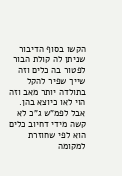הקשו בסוף הדיבור שניתן לה קולת הבור לפטור בה כלים וזה שייך שפיר להקל בתולדה יותר מאב וזה הוי לאו כיוצא בהן. אבל לפמ"ש ג"כ לא קשה מידי דחיוב כלים הוא לפי שחוזרת למקומה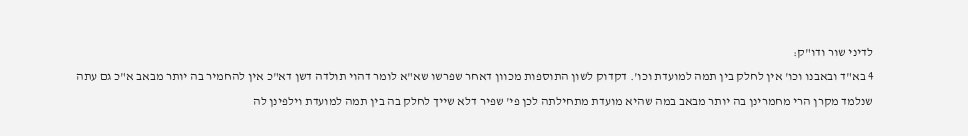לדיני שור ודו"ק:
4 בא"ד ובאבנו וכו' אין לחלק בין תמה למועדת וכו'. דקדוק לשון התוספות מכוון דאחר שפרשו שא"א לומר דהוי תולדה דשן דא"כ אין להחמיר בה יותר מבאב א"כ גם עתה שנלמד מקרן הרי מחמרינן בה יותר מבאב במה שהיא מועדת מתחילתה לכן פי' שפיר דלא שייך לחלק בה בין תמה למועדת וילפינן לה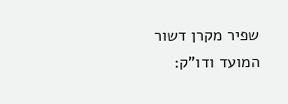שפיר מקרן דשור המועד ודו"ק: